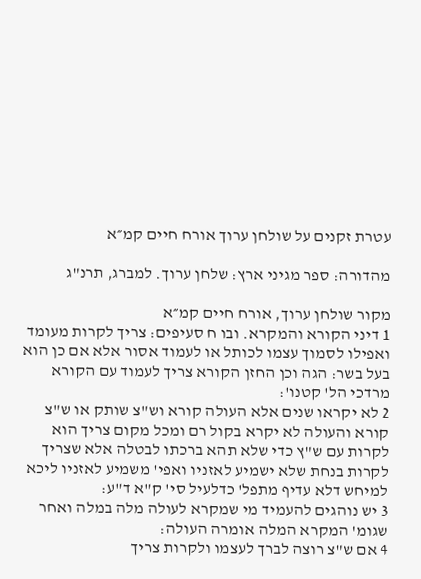עטרת זקנים על שולחן ערוך אורח חיים קמ״א

מהדורה: ספר מגיני ארץ: שלחן ערוך. למברג, תרנ"ג

מקור שולחן ערוך, אורח חיים קמ״א
1 דיני הקורא והמקרא. ובו ח סעיפים: צריך לקרות מעומד ואפילו לסמוך עצמו לכותל או לעמוד אסור אלא אם כן הוא בעל בשר: הגה וכן החזן הקורא צריך לעמוד עם הקורא מרדכי הל' קטנו':
2 לא יקראו שנים אלא העולה קורא וש"צ שותק או ש"צ קורא והעולה לא יקרא בקול רם ומכל מקום צריך הוא לקרות עם ש"ץ כדי שלא תהא ברכתו לבטלה אלא שצריך לקרות בנחת שלא ישמיע לאזניו ואפי' משמיע לאזניו ליכא למיחש דלא עדיף מתפל' כדלעיל סי' ק"א ד"ע:
3 יש נוהגים להעמיד מי שמקרא לעולה מלה במלה ואחר שגומ' המקרא המלה אומרה העולה:
4 אם ש"צ רוצה לברך לעצמו ולקרות צריך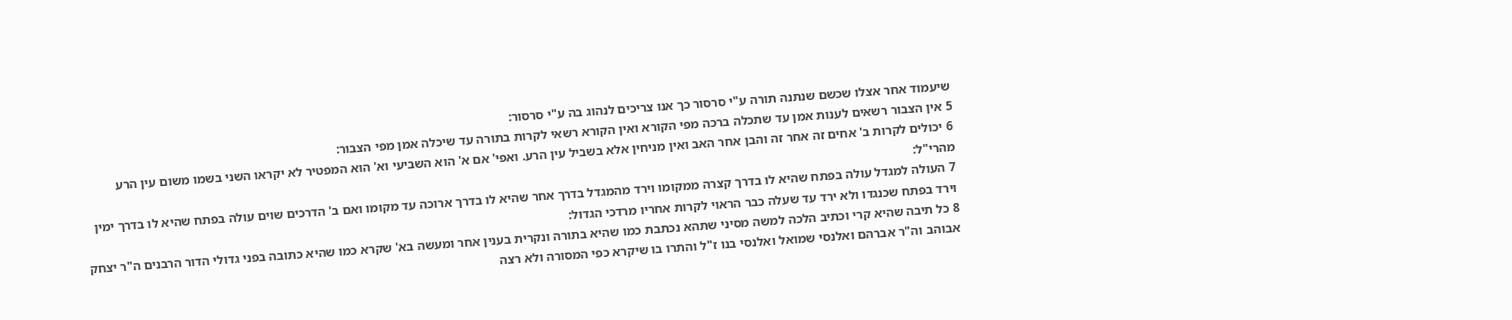שיעמוד אחר אצלו שכשם שנתנה תורה ע"י סרסור כך אנו צריכים לנהוג בה ע"י סרסור:
5 אין הצבור רשאים לענות אמן עד שתכלה ברכה מפי הקורא ואין הקורא רשאי לקרות בתורה עד שיכלה אמן מפי הצבור:
6 יכולים לקרות ב' אחים זה אחר זה והבן אחר האב ואין מניחין אלא בשביל עין הרע. ואפי' אם א' הוא השביעי וא' הוא המפטיר לא יקראו השני בשמו משום עין הרע מהרי"ל:
7 העולה למגדל עולה בפתח שהיא לו בדרך קצרה ממקומו וירד מהמגדל בדרך אחר שהיא לו בדרך ארוכה עד מקומו ואם ב' הדרכים שוים עולה בפתח שהיא לו בדרך ימין וירד בפתח שכנגדו ולא ירד עד שעלה כבר הראוי לקרות אחריו מרדכי הגדול:
8 כל תיבה שהיא קרי וכתיב הלכה למשה מסיני שתהא נכתבת כמו שהיא בתורה ונקרית בענין אחר ומעשה בא' שקרא כמו שהיא כתובה בפני גדולי הדור הרבנים ה"ר יצחק אבוהב וה"ר אברהם ואלנסי שמואל ואלנסי בנו ז"ל והתרו בו שיקרא כפי המסורה ולא רצה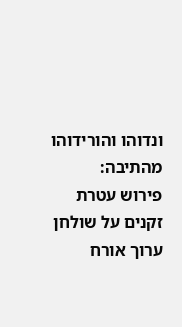ונדוהו והורידוהו מהתיבה:
פירוש עטרת זקנים על שולחן ערוך אורח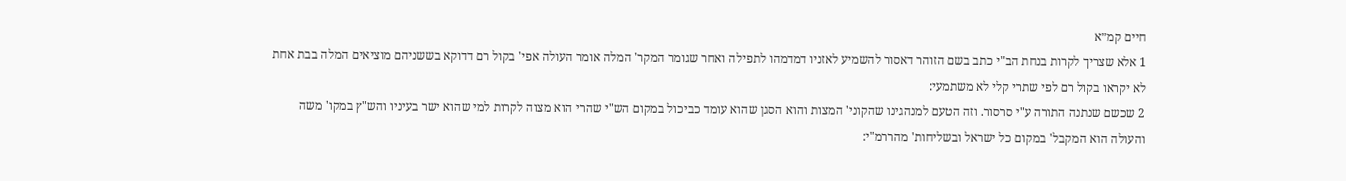חיים קמ״א
1 אלא שצריך לקרות בנחת הב"י כתב בשם הזוהר דאסור להשמיע לאזניו דמדמהו לתפילה ואחר שגומר המקר' המלה אומר העולה אפי' בקול רם דדוקא בששניהם מוציאים המלה בבת אחת לא יקראו בקול רם לפי שתרי קלי לא משתמעי:
2 שכשם שנתנה התורה ע"י סרסור. וזה הטעם למנהגינו שהקוני' המצות והוא הסגן שהוא עומד כביכול במקום הש"י שהרי הוא מצוה לקרות למי שהוא ישר בעיניו והש"ץ במקו' משה והעולה הוא המקבל' במקום כל ישראל ובשליחות' מהררמ"י: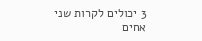3 יכולים לקרות שני אחים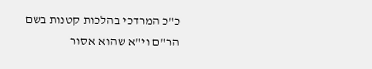כ"כ המרדכי בהלכות קטנות בשם הר"ם וי"א שהוא אסור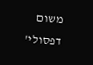משום דפסולי'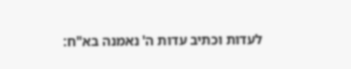לעדות וכתיב עדות ה' נאמנה בא"ח: